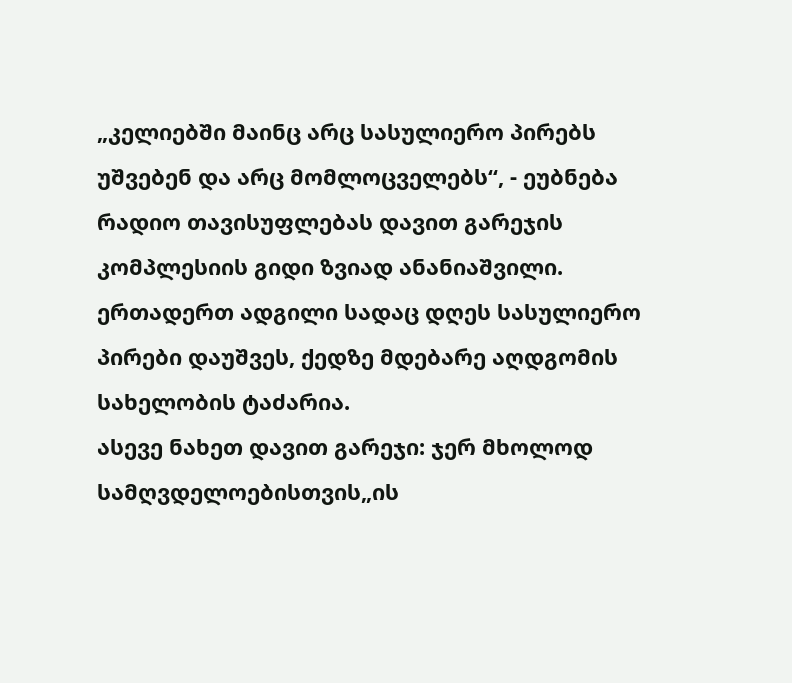„კელიებში მაინც არც სასულიერო პირებს უშვებენ და არც მომლოცველებს“, - ეუბნება რადიო თავისუფლებას დავით გარეჯის კომპლესიის გიდი ზვიად ანანიაშვილი.
ერთადერთ ადგილი სადაც დღეს სასულიერო პირები დაუშვეს, ქედზე მდებარე აღდგომის სახელობის ტაძარია.
ასევე ნახეთ დავით გარეჯი: ჯერ მხოლოდ სამღვდელოებისთვის„ის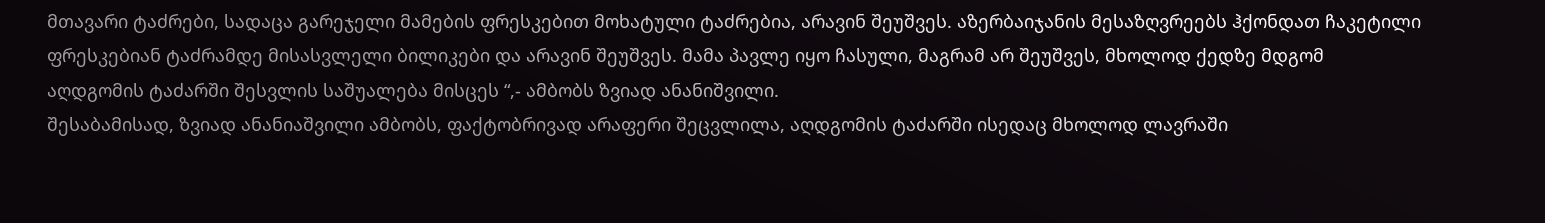მთავარი ტაძრები, სადაცა გარეჯელი მამების ფრესკებით მოხატული ტაძრებია, არავინ შეუშვეს. აზერბაიჯანის მესაზღვრეებს ჰქონდათ ჩაკეტილი ფრესკებიან ტაძრამდე მისასვლელი ბილიკები და არავინ შეუშვეს. მამა პავლე იყო ჩასული, მაგრამ არ შეუშვეს, მხოლოდ ქედზე მდგომ აღდგომის ტაძარში შესვლის საშუალება მისცეს “,- ამბობს ზვიად ანანიშვილი.
შესაბამისად, ზვიად ანანიაშვილი ამბობს, ფაქტობრივად არაფერი შეცვლილა, აღდგომის ტაძარში ისედაც მხოლოდ ლავრაში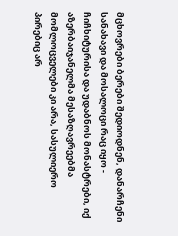მცხოვრები ბერები შედიოდნენ, დანარჩენი სანახავი და მოსალოცი რაც იყო - ჩიჩხიტურისა და უდაბნოს მონასტრები, იქ აზერბაიჯანელმა მესაზღავრეებმა მომლოცველები კი არა, სასულიერო პირებიც არ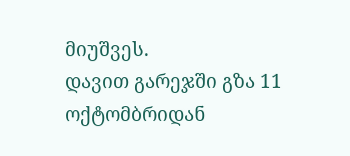მიუშვეს.
დავით გარეჯში გზა 11 ოქტომბრიდან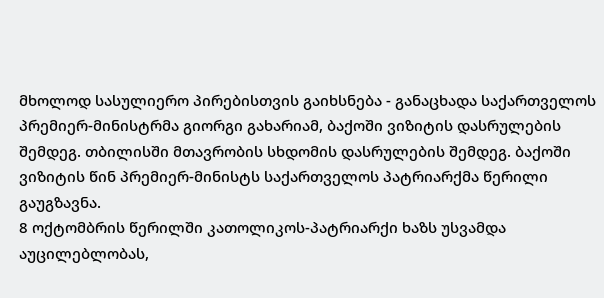მხოლოდ სასულიერო პირებისთვის გაიხსნება - განაცხადა საქართველოს პრემიერ-მინისტრმა გიორგი გახარიამ, ბაქოში ვიზიტის დასრულების შემდეგ. თბილისში მთავრობის სხდომის დასრულების შემდეგ. ბაქოში ვიზიტის წინ პრემიერ-მინისტს საქართველოს პატრიარქმა წერილი გაუგზავნა.
8 ოქტომბრის წერილში კათოლიკოს-პატრიარქი ხაზს უსვამდა აუცილებლობას,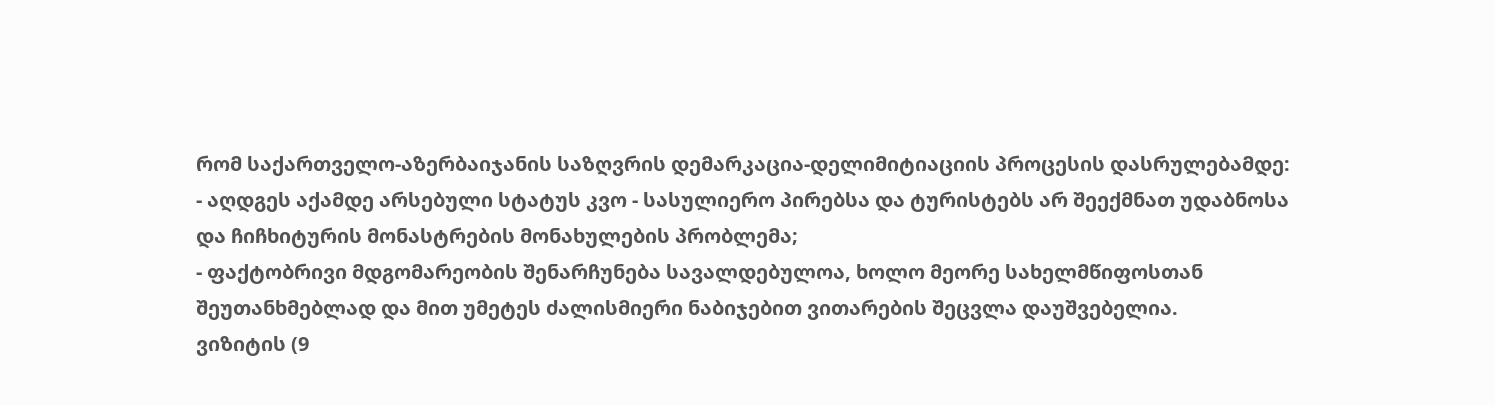რომ საქართველო-აზერბაიჯანის საზღვრის დემარკაცია-დელიმიტიაციის პროცესის დასრულებამდე:
- აღდგეს აქამდე არსებული სტატუს კვო - სასულიერო პირებსა და ტურისტებს არ შეექმნათ უდაბნოსა და ჩიჩხიტურის მონასტრების მონახულების პრობლემა;
- ფაქტობრივი მდგომარეობის შენარჩუნება სავალდებულოა, ხოლო მეორე სახელმწიფოსთან შეუთანხმებლად და მით უმეტეს ძალისმიერი ნაბიჯებით ვითარების შეცვლა დაუშვებელია.
ვიზიტის (9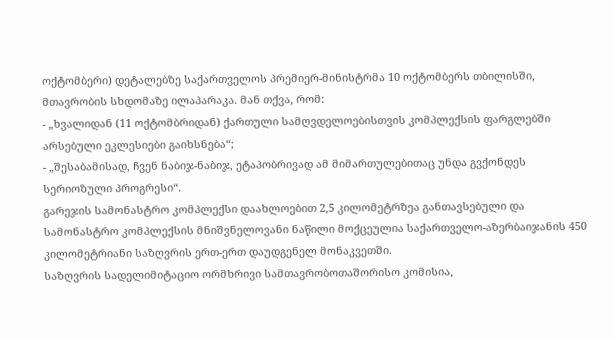ოქტომბერი) დეტალებზე საქართველოს პრემიერ-მინისტრმა 10 ოქტომბერს თბილისში, მთავრობის სხდომაზე ილაპარაკა. მან თქვა, რომ:
- „ხვალიდან (11 ოქტომბრიდან) ქართული სამღვდელოებისთვის კომპლექსის ფარგლებში არსებული ეკლესიები გაიხსნება“;
- „შესაბამისად, ჩვენ ნაბიჯ-ნაბიჯ, ეტაპობრივად ამ მიმართულებითაც უნდა გვქონდეს სერიოზული პროგრესი“.
გარეჯის სამონასტრო კომპლექსი დაახლოებით 2,5 კილომეტრზეა განთავსებული და სამონასტრო კომპლექსის მნიშვნელოვანი ნაწილი მოქცეულია საქართველო-აზერბაიჯანის 450 კილომეტრიანი საზღვრის ერთ-ერთ დაუდგენელ მონაკვეთში.
საზღვრის სადელიმიტაციო ორმხრივი სამთავრობოთაშორისო კომისია,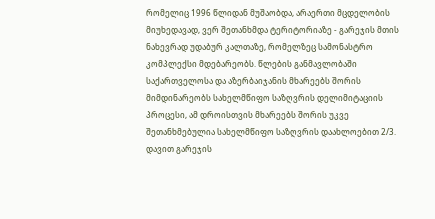რომელიც 1996 წლიდან მუშაობდა, არაერთი მცდელობის მიუხედავად, ვერ შეთანხმდა ტერიტორიაზე - გარეჯის მთის ნახევრად უდაბურ კალთაზე, რომელზეც სამონასტრო კომპლექსი მდებარეობს. წლების განმავლობაში საქართველოსა და აზერბაიჯანის მხარეებს შორის მიმდინარეობს სახელმწიფო საზღვრის დელიმიტაციის პროცესი, ამ დროისთვის მხარეებს შორის უკვე შეთანხმებულია სახელმწიფო საზღვრის დაახლოებით 2/3.
დავით გარეჯის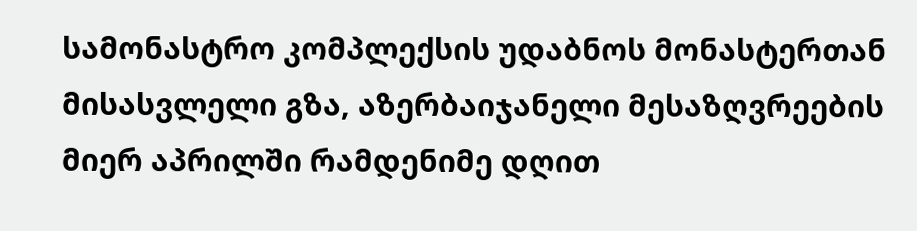სამონასტრო კომპლექსის უდაბნოს მონასტერთან მისასვლელი გზა, აზერბაიჯანელი მესაზღვრეების მიერ აპრილში რამდენიმე დღით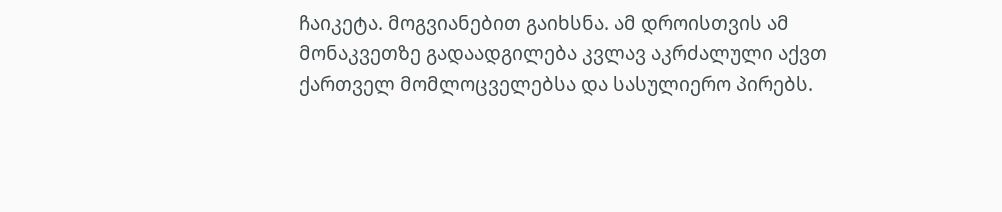ჩაიკეტა. მოგვიანებით გაიხსნა. ამ დროისთვის ამ მონაკვეთზე გადაადგილება კვლავ აკრძალული აქვთ ქართველ მომლოცველებსა და სასულიერო პირებს.